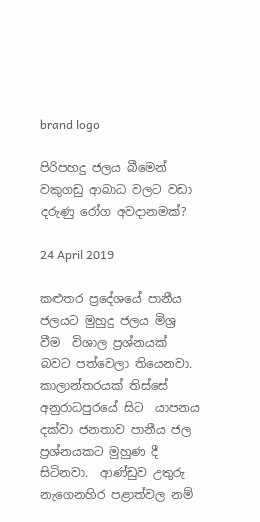brand logo

පිරිපහදු ජලය බීමෙන් වකුගඩු ආබාධ වලට වඩා දරුණු රෝග අවදානමක්?

24 April 2019

කළුතර ප්‍රදේශයේ පානීය ජලයට මුහුදු ජලය මිශ්‍ර වීම  විශාල ප්‍රශ්නයක් බවට පත්වෙලා තියෙනවා. කාලාන්තරයක් තිස්සේ  අනුරාධපුරයේ සිට  යාපනය දක්වා ජනතාව පානීය ජල ප්‍රශ්නයකට මුහුණ දී සිටිනවා.  ආණ්ඩුව උතුරු  නැගෙනහිර පළාත්වල නම්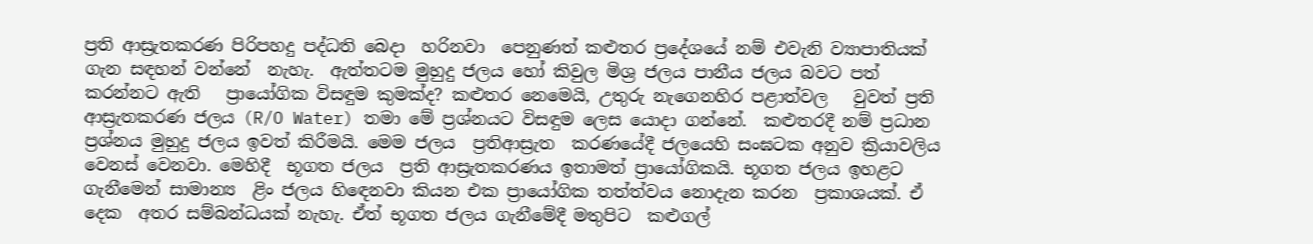ප්‍රති ආස්‍රැතකරණ පිරිපහදු පද්ධති බෙදා  හරිනවා  පෙනුණත් කළුතර ප්‍රදේශයේ නම් එවැනි ව්‍යාපාතියක් ගැන සඳහන් වන්නේ  නැහැ.  ඇත්තටම මුහුදු ජලය හෝ කිවුල මිශ්‍ර ජලය පානීය ජලය බවට පත් කරන්නට ඇති   ප්‍රායෝගික විසඳුම කුමක්ද? කළුතර නෙමෙයි, උතුරු නැගෙනහිර පළාත්වල   වුවත් ප්‍රති ආස්‍රැතකරණ ජලය (R/O Water) තමා මේ ප්‍රශ්නයට විසඳුම ලෙස යොදා ගන්නේ.  කළුතරදී නම් ප්‍රධාන ප්‍රශ්නය මුහුදු ජලය ඉවත් කිරීමයි. මෙම ජලය  ප්‍රතිආස්‍රැත  කරණයේදී ජලයෙහි සංඝටක අනුව ක්‍රියාවලිය වෙනස් වෙනවා. මෙහිදී  භූගත ජලය  ප්‍රති ආස්‍රැතකරණය ඉතාමත් ප්‍රායෝගිකයි. භූගත ජලය ඉහළට  ගැනීමෙන් සාමාන්‍ය  ළිං ජලය හිඳෙනවා කියන එක ප්‍රායෝගික තත්ත්වය නොදැන කරන  ප්‍රකාශයක්. ඒ දෙක  අතර සම්බන්ධයක් නැහැ. ඒත් භූගත ජලය ගැනීමේදී මතුපිට  කළුගල්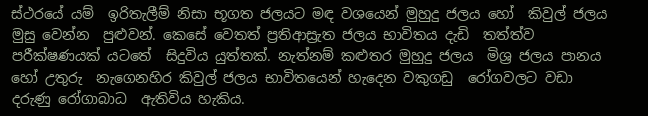ස්ථරයේ යම්  ඉරිතැලීම් නිසා භූගත ජලයට මඳ වශයෙන් මුහුදු ජලය හෝ  කිවුල් ජලය මුසු වෙන්න  පුළුවන්. කෙසේ වෙතත් ප්‍රතිආස්‍රැත ජලය භාවිතය දැඩි  තත්ත්ව පරීක්ෂණයක් යටතේ  සිදුවිය යුත්තක්. නැත්නම් කළුතර මුහුදු ජලය  මිශ්‍ර ජලය පානය හෝ උතුරු  නැගෙනහිර කිවුල් ජලය භාවිතයෙන් හැදෙන වකුගඩු  රෝගවලට වඩා දරුණු රෝගාබාධ  ඇතිවිය හැකිය.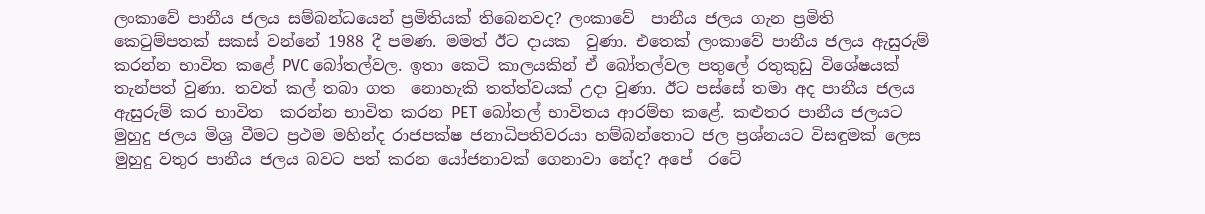ලංකාවේ පානීය ජලය සම්බන්ධයෙන් ප්‍රමිතියක් තිබෙනවද? ලංකාවේ  පානීය ජලය ගැන ප්‍රමිති කෙටුම්පතක් සකස් වන්නේ 1988 දී පමණ. මමත් ඊට දායක  වුණා. එතෙක් ලංකාවේ පානීය ජලය ඇසුරුම් කරන්න භාවිත කළේ PVC බෝතල්වල. ඉතා කෙටි කාලයකින් ඒ බෝතල්වල පතුලේ රතුකුඩු විශේෂයක් තැන්පත් වුණා. තවත් කල් තබා ගත  නොහැකි තත්ත්වයක් උදා වුණා. ඊට පස්සේ තමා අද පානීය ජලය ඇසුරුම් කර භාවිත  කරන්න භාවිත කරන PET බෝතල් භාවිතය ආරම්භ කළේ. කළුතර පානීය ජලයට මුහුදු ජලය මිශ්‍ර වීමට ප්‍රථම මහින්ද රාජපක්ෂ ජනාධිපතිවරයා හම්බන්තොට ජල ප්‍රශ්නයට විසඳුමක් ලෙස මුහුදු වතුර පානීය ජලය බවට පත් කරන යෝජනාවක් ගෙනාවා නේද? අපේ  රටේ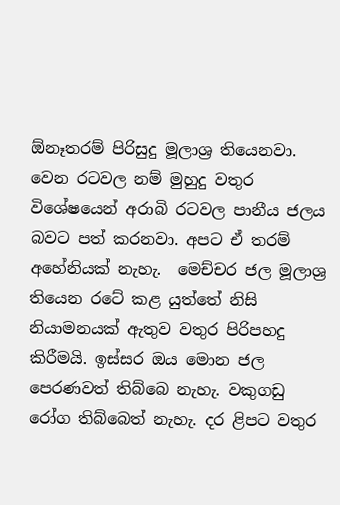ඕනෑතරම් පිරිසුදු මූලාශ්‍ර තියෙනවා. වෙන රටවල නම් මුහුදු වතුර  විශේෂයෙන් අරාබි රටවල පානීය ජලය බවට පත් කරනවා. අපට ඒ තරම් අහේනියක් නැහැ.  මෙච්චර ජල මූලාශ්‍ර තියෙන රටේ කළ යුත්තේ නිසි නියාමනයක් ඇතුව වතුර පිරිපහදු  කිරීමයි. ඉස්සර ඔය මොන ජල පෙරණවත් තිබ්බෙ නැහැ. වකුගඩු රෝග තිබ්බෙත් නැහැ. දර ළිපට වතුර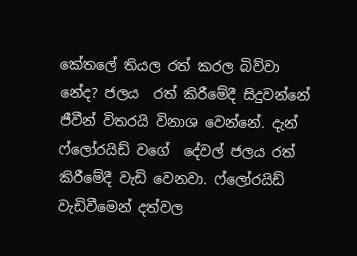කේතලේ තියල රත් කරල බිව්වා නේද? ජලය  රත් කිරීමේදී සිදුවන්නේ ජීවීන් විතරයි විනාශ වෙන්නේ. දැන් ෆ්ලෝරයිඩ් වගේ  දේවල් ජලය රත් කිරීමේදී වැඩි වෙනවා. ෆ්ලෝරයිඩ් වැඩිවීමෙන් දත්වල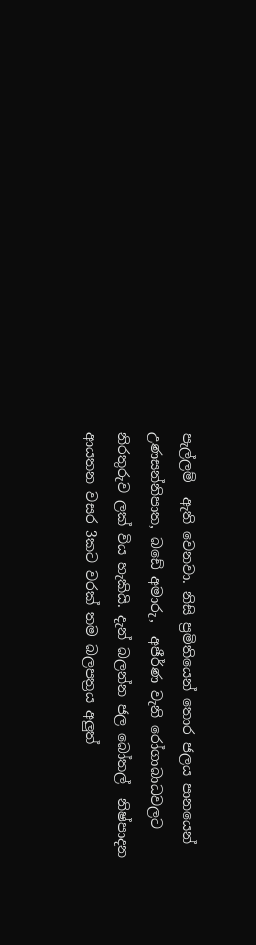පැල්ලම්  ඇති වෙනවා. නිසි ප්‍රමිතියෙන් තොර ජලය පානයෙන් උණසන්නිපාත, බඩේ අමාරු,  අජීර්ණ වැනි රෝගාබාධවලට නිරතුරුව ලක් විය හැකියි. දැන් බලන්න ජල බෝතල්  නිෂ්පාදන ආයතන වසර 3කට වරක් තම බලපත්‍රය අලුත්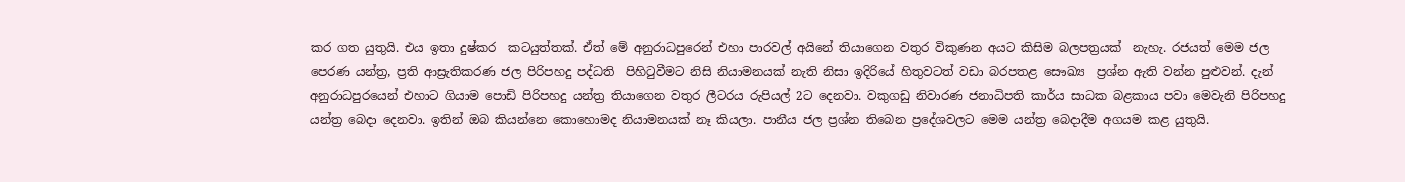කර ගත යුතුයි. එය ඉතා දුෂ්කර  කටයුත්තක්. ඒත් මේ අනුරාධපුරෙන් එහා පාරවල් අයිනේ තියාගෙන වතුර විකුණන අයට කිසිම බලපත්‍රයක්  නැහැ. රජයත් මෙම ජල පෙරණ යන්ත්‍ර, ප්‍රති ආස්‍රැතිකරණ ජල පිරිපහදු පද්ධති  පිහිටුවීමට නිසි නියාමනයක් නැති නිසා ඉදිරියේ හිතුවටත් වඩා බරපතළ සෞඛ්‍ය  ප්‍රශ්න ඇති වන්න පුළුවන්. දැන් අනුරාධපුරයෙන් එහාට ගියාම පොඩි පිරිපහදු යන්ත්‍ර තියාගෙන වතුර ලීටරය රුපියල් 2ට දෙනවා. වකුගඩු නිවාරණ ජනාධිපති කාර්ය සාධක බළකාය පවා මෙවැනි පිරිපහදු යන්ත්‍ර බෙදා දෙනවා. ඉතින් ඔබ කියන්නෙ කොහොමද නියාමනයක් නෑ කියලා. පානීය ජල ප්‍රශ්න තිබෙන ප්‍රදේශවලට මෙම යන්ත්‍ර බෙදාදීම අගයම කළ යුතුයි.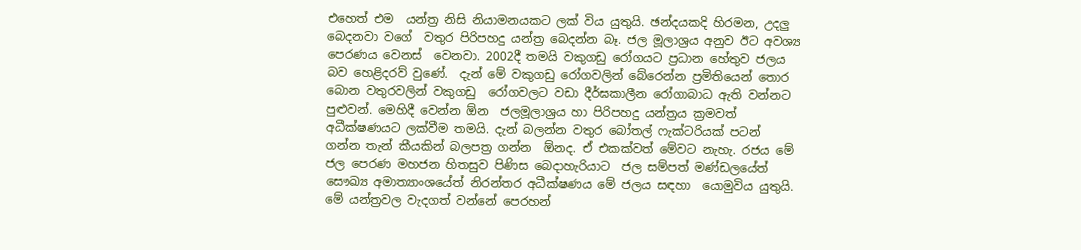එහෙත් එම  යන්ත්‍ර නිසි නියාමනයකට ලක් විය යුතුයි. ඡන්දයකදි හිරමන, උදලු බෙදනවා වගේ  වතුර පිරිපහදු යන්ත්‍ර බෙදන්න බෑ. ජල මූලාශ්‍රය අනුව ඊට අවශ්‍ය පෙරණය වෙනස්  වෙනවා. 2002දී තමයි වකුගඩු රෝගයට ප්‍රධාන හේතුව ජලය බව හෙළිදරව් වුණේ.  දැන් මේ වකුගඩු රෝගවලින් බේරෙන්න ප්‍රමිතියෙන් තොර බොන වතුරවලින් වකුගඩු  රෝගවලට වඩා දීර්ඝකාලීන රෝගාබාධ ඇති වන්නට පුළුවන්. මෙහිදී වෙන්න ඕන  ජලමූලාශ්‍රය හා පිරිපහදු යන්ත්‍රය ක්‍රමවත් අධීක්ෂණයට ලක්වීම තමයි. දැන් බලන්න වතුර බෝතල් ෆැක්ටරියක් පටන් ගන්න තැන් කීයකින් බලපත්‍ර ගන්න  ඕනද. ඒ එකක්වත් මේවට නැහැ. රජය මේ ජල පෙරණ මහජන හිතසුව පිණිස බෙදාහැරියාට  ජල සම්පත් මණ්ඩලයේත් සෞඛ්‍ය අමාත්‍යාංශයේත් නිරන්තර අධීක්ෂණය මේ ජලය සඳහා  යොමුවිය යුතුයි. මේ යන්ත්‍රවල වැදගත් වන්නේ පෙරහන්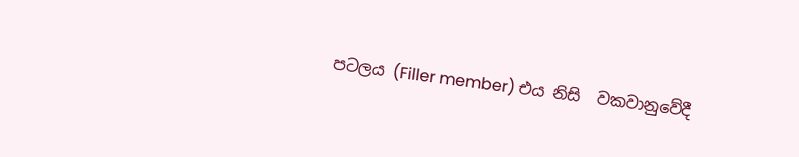පටලය (Filler member) එය නිසි  වකවානුවේදී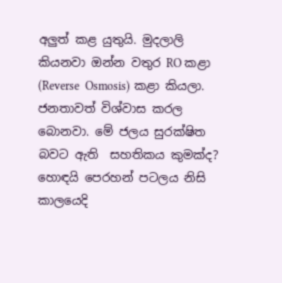අලුත් කළ යුතුයි. මුදලාලි කියනවා ඔන්න වතුර RO කළා (Reverse  Osmosis) කළා කියලා. ජනතාවත් විශ්වාස කරල බොනවා. මේ ජලය සුරක්ෂිත බවට ඇති  සහතිකය කුමක්ද? හොඳයි පෙරහන් පටලය නිසි කාලයෙදි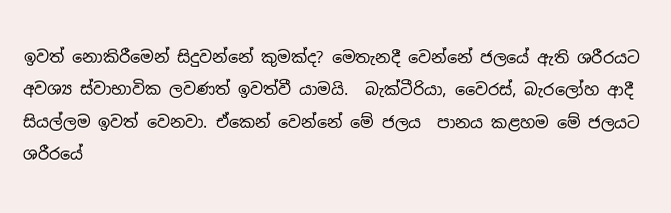ඉවත් නොකිරීමෙන් සිදුවන්නේ කුමක්ද? මෙතැනදී වෙන්නේ ජලයේ ඇති ශරීරයට අවශ්‍ය ස්වාභාවික ලවණත් ඉවත්වී යාමයි.  බැක්ටීරියා, වෛරස්, බැරලෝහ ආදී සියල්ලම ඉවත් වෙනවා. ඒකෙන් වෙන්නේ මේ ජලය  පානය කළහම මේ ජලයට ශරීරයේ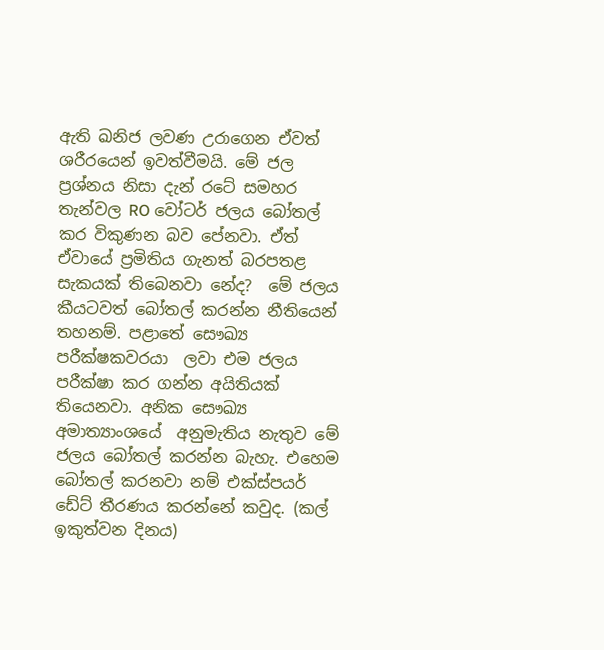ඇති ඛනිජ ලවණ උරාගෙන ඒවත් ශරීරයෙන් ඉවත්වීමයි. මේ ජල ප්‍රශ්නය නිසා දැන් රටේ සමහර තැන්වල RO වෝටර් ජලය බෝතල් කර විකුණන බව පේනවා. ඒත් ඒවායේ ප්‍රමිතිය ගැනත් බරපතළ සැකයක් තිබෙනවා නේද?  මේ ජලය කීයටවත් බෝතල් කරන්න නීතියෙන් තහනම්. පළාතේ සෞඛ්‍ය පරීක්ෂකවරයා  ලවා එම ජලය පරීක්ෂා කර ගන්න අයිතියක් තියෙනවා. අනික සෞඛ්‍ය අමාත්‍යාංශයේ  අනුමැතිය නැතුව මේ ජලය බෝතල් කරන්න බැහැ. එහෙම බෝතල් කරනවා නම් එක්ස්පයර්  ඩේට් තීරණය කරන්නේ කවුද. (කල් ඉකුත්වන දිනය)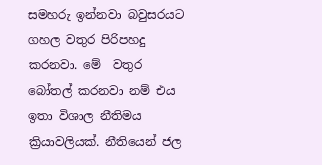සමහරු ඉන්නවා බවුසරයට ගහල වතුර පිරිපහදු කරනවා. මේ  වතුර බෝතල් කරනවා නම් එය ඉතා විශාල නීතිමය ක්‍රියාවලියක්. නීතියෙන් ජල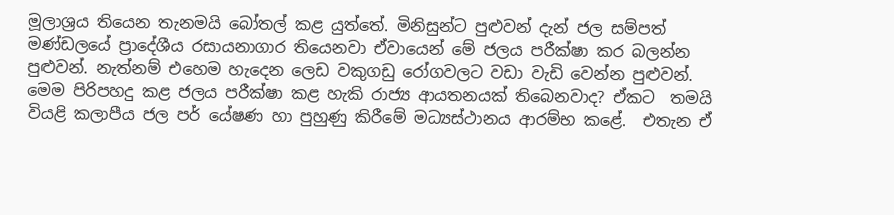මූලාශ්‍රය තියෙන තැනමයි බෝතල් කළ යුත්තේ. මිනිසුන්ට පුළුවන් දැන් ජල සම්පත්  මණ්ඩලයේ ප්‍රාදේශීය රසායනාගාර තියෙනවා ඒවායෙන් මේ ජලය පරීක්ෂා කර බලන්න  පුළුවන්. නැත්නම් එහෙම හැදෙන ලෙඩ වකුගඩු රෝගවලට වඩා වැඩි වෙන්න පුළුවන්. මෙම පිරිපහදු කළ ජලය පරීක්ෂා කළ හැකි රාජ්‍ය ආයතනයක් තිබෙනවාද? ඒකට  තමයි වියළි කලාපීය ජල පර් යේෂණ හා පුහුණු කිරීමේ මධ්‍යස්ථානය ආරම්භ කළේ.  එතැන ඒ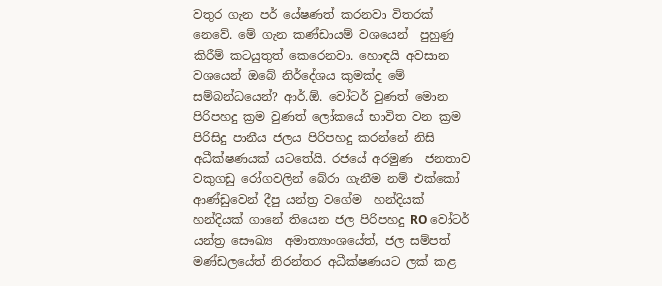වතුර ගැන පර් යේෂණත් කරනවා විතරක් නෙවේ. මේ ගැන කණ්ඩායම් වශයෙන්  පුහුණු කිරීම් කටයුතුත් කෙරෙනවා. හොඳයි අවසාන වශයෙන් ඔබේ නිර්දේශය කුමක්ද මේ සම්බන්ධයෙන්? ආර්.ඕ. වෝටර් වුණත් මොන පිරිපහදු ක්‍රම වුණත් ලෝකයේ භාවිත වන ක්‍රම  පිරිසිදු පානීය ජලය පිරිපහදු කරන්නේ නිසි අධීක්ෂණයක් යටතේයි. රජයේ අරමුණ  ජනතාව වකුගඩු රෝගවලින් බේරා ගැනීම නම් එක්කෝ ආණ්ඩුවෙන් දීපු යන්ත්‍ර වගේම  හන්දියක් හන්දියක් ගානේ තියෙන ජල පිරිපහදු RO වෝටර් යන්ත්‍ර සෞඛ්‍ය  අමාත්‍යාංශයේත්, ජල සම්පත් මණ්ඩලයේත් නිරන්තර අධීක්ෂණයට ලක් කළ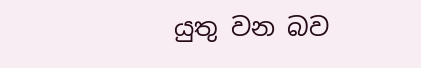යුතු වන බව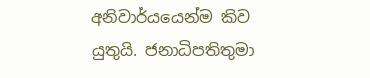අනිවාර්යයෙන්ම කිව යුතුයි. ජනාධිපතිතුමා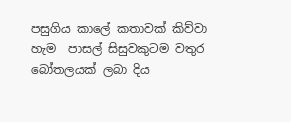පසුගිය කාලේ කතාවක් කිව්වා හැම  පාසල් සිසුවකුටම වතුර බෝතලයක් ලබා දිය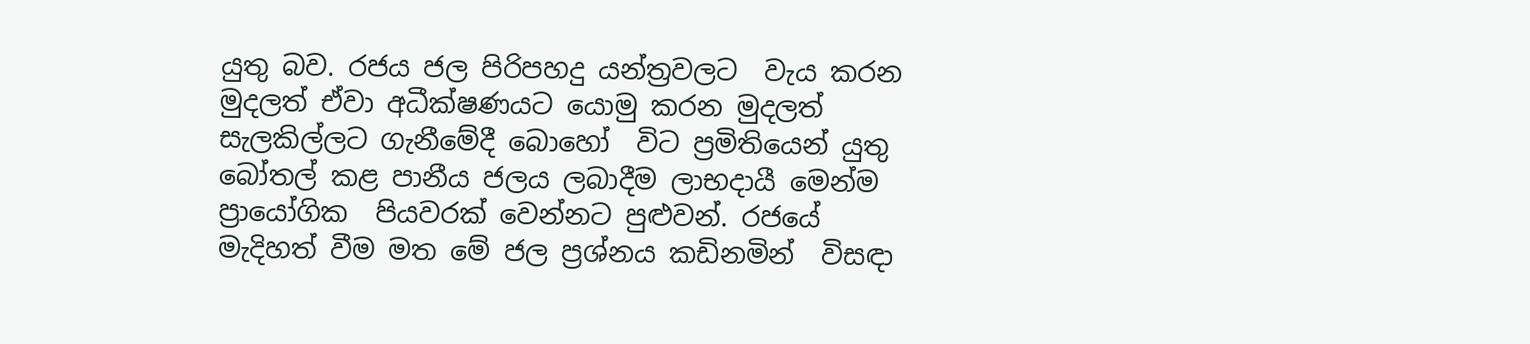යුතු බව. රජය ජල පිරිපහදු යන්ත්‍රවලට  වැය කරන මුදලත් ඒවා අධීක්ෂණයට යොමු කරන මුදලත් සැලකිල්ලට ගැනීමේදී බොහෝ  විට ප්‍රමිතියෙන් යුතු බෝතල් කළ පානීය ජලය ලබාදීම ලාභදායී මෙන්ම ප්‍රායෝගික  පියවරක් වෙන්නට පුළුවන්. රජයේ මැදිහත් වීම මත මේ ජල ප්‍රශ්නය කඩිනමින්  විසඳා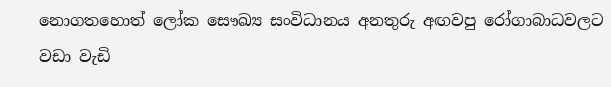නොගතහොත් ලෝක සෞඛ්‍ය සංවිධානය අනතුරු අඟවපු රෝගාබාධවලට වඩා වැඩි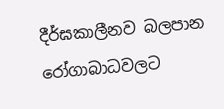දීර්ඝකාලීනව බලපාන රෝගාබාධවලට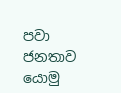පවා ජනතාව යොමු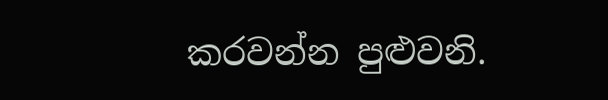කරවන්න පුළුවනි.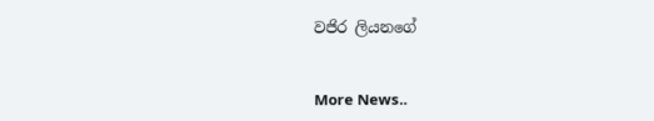වජිර ලියනගේ


More News..